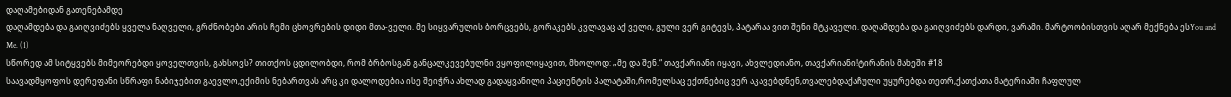დაღამებიდან გათენებამდე
დაღამდება და გაიღვიძებს ყველა ნაღველი, გრძნობები არის ჩემი ცხოვრების დიდი მთა-ველი. მე სიყვარულის ბორცვებს, გორაკებს კვლავაც აქ ველი, გული ვერ გიტევს, პატარაა ვით შენი მტკაველი. დაღამდება და გაიღვიძებს დარდი, ვარამი. მარტოობისთვის აღარ მექნება ესYou and Me. (1)
სწორედ ამ სიტყვებს მიმეორებდი ყოველთვის, გახსოვს? თითქოს ცდილობდი, რომ ბრბოსგან განცალკევებულნი ვყოფილიყავით, მხოლოდ: „მე და შენ.“ თავქარიანი იყავი, ახვლედიანო, თავქარიანი!ტირანის მახეში #18
საავადმყოფოს დერეფანი სწრაფი ნაბიჯებით გაევლო,ექიმის ნებართვას არც კი დალოდებია ისე შეიჭრა ახლად გადაყვანილი პაციენტის პალატაში,რომელსაც ექთნებიც ვერ აკავებდნენ,თვალებდაქაჩული უყურებდა თეთრ,ქათქათა მატერიაში ჩაფლულ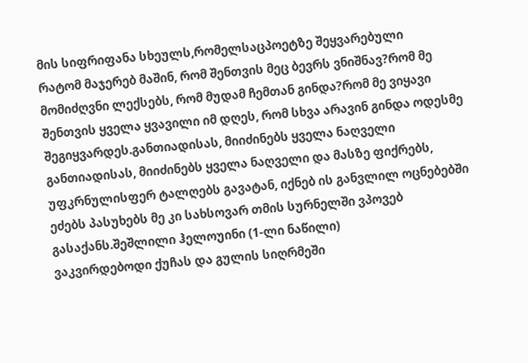მის სიფრიფანა სხეულს,რომელსაცპოეტზე შეყვარებული
რატომ მაჯერებ მაშინ, რომ შენთვის მეც ბევრს ვნიშნავ?რომ მე მომიძღვნი ლექსებს, რომ მუდამ ჩემთან გინდა?რომ მე ვიყავი შენთვის ყველა ყვავილი იმ დღეს, რომ სხვა არავინ გინდა ოდესმე შეგიყვარდეს.განთიადისას, მიიძინებს ყველა ნაღველი
განთიადისას, მიიძინებს ყველა ნაღველი და მასზე ფიქრებს, უფკრნულისფერ ტალღებს გავატან, იქნებ ის განვლილ ოცნებებში ეძებს პასუხებს მე კი სახსოვარ თმის სურნელში ვპოვებ გასაქანს.შეშლილი ჰელოუინი (1-ლი ნაწილი)
ვაკვირდებოდი ქუჩას და გულის სიღრმეში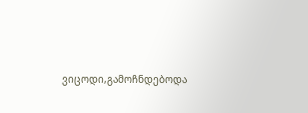ვიცოდი,გამოჩნდებოდა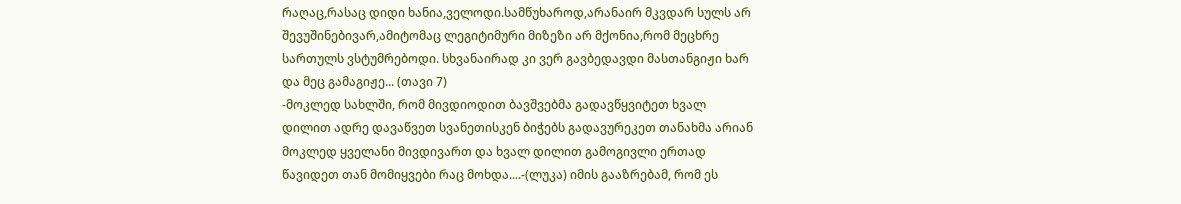რაღაც,რასაც დიდი ხანია,ველოდი.სამწუხაროდ,არანაირ მკვდარ სულს არ შევუშინებივარ,ამიტომაც ლეგიტიმური მიზეზი არ მქონია,რომ მეცხრე სართულს ვსტუმრებოდი. სხვანაირად კი ვერ გავბედავდი მასთანგიჟი ხარ და მეც გამაგიჟე... (თავი 7)
-მოკლედ სახლში, რომ მივდიოდით ბავშვებმა გადავწყვიტეთ ხვალ დილით ადრე დავაწვეთ სვანეთისკენ ბიჭებს გადავურეკეთ თანახმა არიან მოკლედ ყველანი მივდივართ და ხვალ დილით გამოგივლი ერთად წავიდეთ თან მომიყვები რაც მოხდა....-(ლუკა) იმის გააზრებამ, რომ ეს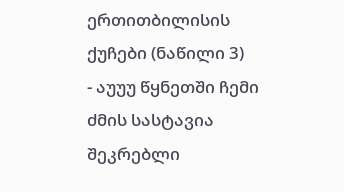ერთითბილისის ქუჩები (ნაწილი 3)
- აუუუ წყნეთში ჩემი ძმის სასტავია შეკრებლი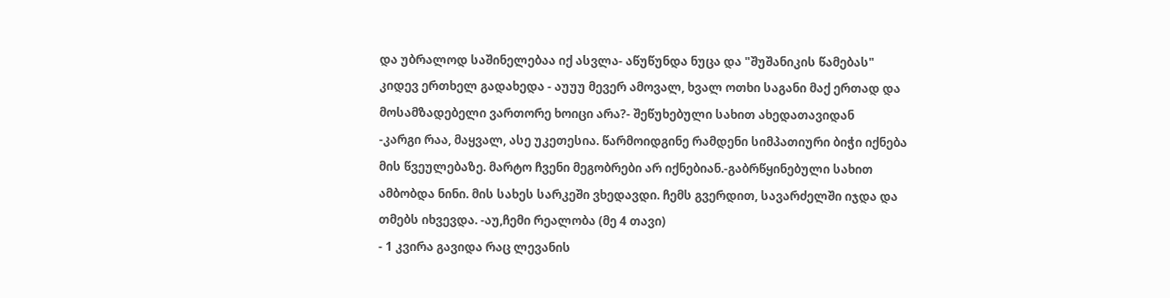და უბრალოდ საშინელებაა იქ ასვლა- აწუწუნდა ნუცა და "შუშანიკის წამებას" კიდევ ერთხელ გადახედა - აუუუ მევერ ამოვალ, ხვალ ოთხი საგანი მაქ ერთად და მოსამზადებელი ვართორე ხოიცი არა?- შეწუხებული სახით ახედათავიდან
-კარგი რაა, მაყვალ, ასე უკეთესია. წარმოიდგინე რამდენი სიმპათიური ბიჭი იქნება მის წვეულებაზე. მარტო ჩვენი მეგობრები არ იქნებიან.-გაბრწყინებული სახით ამბობდა ნინი. მის სახეს სარკეში ვხედავდი. ჩემს გვერდით, სავარძელში იჯდა და თმებს იხვევდა. -აუ,ჩემი რეალობა (მე 4 თავი)
- 1 კვირა გავიდა რაც ლევანის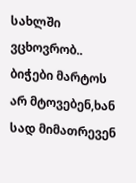სახლში ვცხოვრობ.. ბიჭები მარტოს არ მტოვებენ,ხან სად მიმათრევენ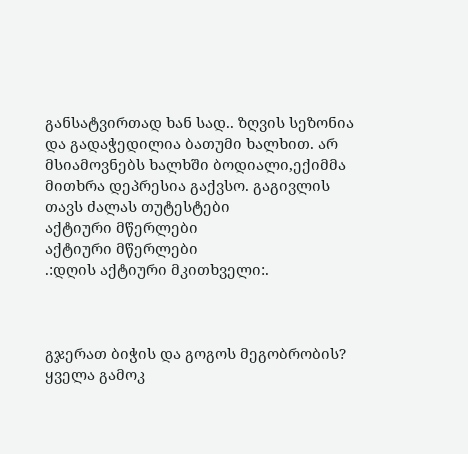განსატვირთად ხან სად.. ზღვის სეზონია და გადაჭედილია ბათუმი ხალხით. არ მსიამოვნებს ხალხში ბოდიალი,ექიმმა მითხრა დეპრესია გაქვსო. გაგივლის თავს ძალას თუტესტები
აქტიური მწერლები
აქტიური მწერლები
.:დღის აქტიური მკითხველი:.



გჯერათ ბიჭის და გოგოს მეგობრობის?
ყველა გამოკ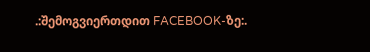.:შემოგვიერთდით FACEBOOK-ზე:.